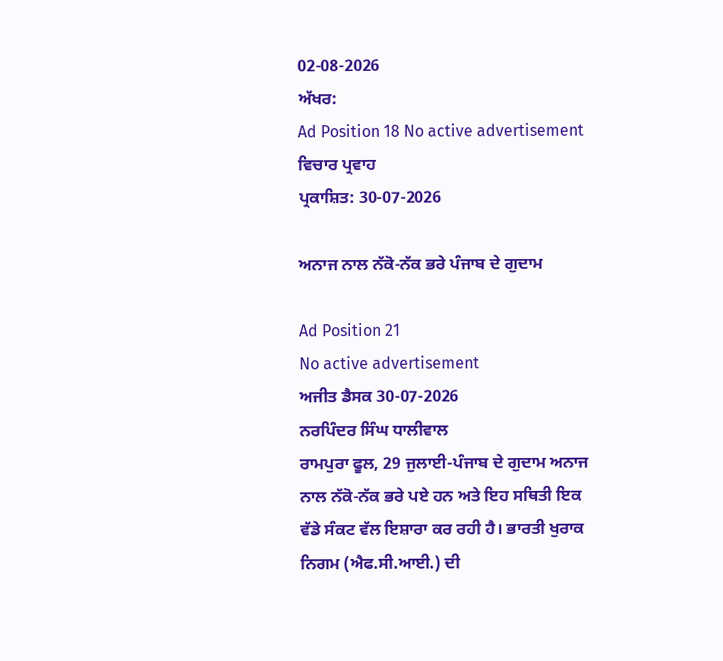02-08-2026
ਅੱਖਰ:
Ad Position 18 No active advertisement
ਵਿਚਾਰ ਪ੍ਰਵਾਹ
ਪ੍ਰਕਾਸ਼ਿਤ: 30-07-2026

ਅਨਾਜ ਨਾਲ ਨੱਕੋ-ਨੱਕ ਭਰੇ ਪੰਜਾਬ ਦੇ ਗੁਦਾਮ

Ad Position 21
No active advertisement
ਅਜੀਤ ਡੈਸਕ 30-07-2026
ਨਰਪਿੰਦਰ ਸਿੰਘ ਧਾਲੀਵਾਲ
ਰਾਮਪੁਰਾ ਫੂਲ, 29 ਜੁਲਾਈ-ਪੰਜਾਬ ਦੇ ਗੁਦਾਮ ਅਨਾਜ ਨਾਲ ਨੱਕੋ-ਨੱਕ ਭਰੇ ਪਏ ਹਨ ਅਤੇ ਇਹ ਸਥਿਤੀ ਇਕ ਵੱਡੇ ਸੰਕਟ ਵੱਲ ਇਸ਼ਾਰਾ ਕਰ ਰਹੀ ਹੈ। ਭਾਰਤੀ ਖੁਰਾਕ ਨਿਗਮ (ਐਫ.ਸੀ.ਆਈ.) ਦੀ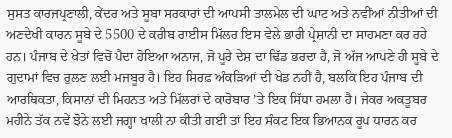ਸੁਸਤ ਕਾਰਜਪ੍ਰਣਾਲੀ, ਕੇਂਦਰ ਅਤੇ ਸੂਬਾ ਸਰਕਾਰਾਂ ਦੀ ਆਪਸੀ ਤਾਲਮੇਲ ਦੀ ਘਾਟ ਅਤੇ ਨਵੀਂਆਂ ਨੀਤੀਆਂ ਦੀ ਅਣਦੇਖੀ ਕਾਰਨ ਸੂਬੇ ਦੇ 5500 ਦੇ ਕਰੀਬ ਰਾਈਸ ਮਿੱਲਰ ਇਸ ਵੇਲੇ ਭਾਰੀ ਪ੍ਰੇਸ਼ਾਨੀ ਦਾ ਸਾਹਮਣਾ ਕਰ ਰਹੇ ਹਨ। ਪੰਜਾਬ ਦੇ ਖੇਤਾਂ ਵਿਚੋਂ ਪੈਦਾ ਹੋਇਆ ਅਨਾਜ, ਜੋ ਪੂਰੇ ਦੇਸ਼ ਦਾ ਢਿੱਡ ਭਰਦਾ ਹੈ, ਜੋ ਅੱਜ ਆਪਣੇ ਹੀ ਸੂਬੇ ਦੇ ਗੁਦਾਮਾਂ ਵਿਚ ਰੁਲਣ ਲਈ ਮਜਬੂਰ ਹੈ। ਇਹ ਸਿਰਫ਼ ਅੰਕੜਿਆਂ ਦੀ ਖੇਡ ਨਹੀਂ ਹੈ, ਬਲਕਿ ਇਹ ਪੰਜਾਬ ਦੀ ਆਰਥਿਕਤਾ, ਕਿਸਾਨਾਂ ਦੀ ਮਿਹਨਤ ਅਤੇ ਮਿੱਲਰਾਂ ਦੇ ਕਾਰੋਬਾਰ ’ਤੇ ਇਕ ਸਿੱਧਾ ਹਮਲਾ ਹੈ। ਜੇਕਰ ਅਕਤੂਬਰ ਮਹੀਨੇ ਤੱਕ ਨਵੇਂ ਝੋਨੇ ਲਈ ਜਗ੍ਹਾ ਖਾਲੀ ਨਾ ਕੀਤੀ ਗਈ ਤਾਂ ਇਹ ਸੰਕਟ ਇਕ ਭਿਆਨਕ ਰੂਪ ਧਾਰਨ ਕਰ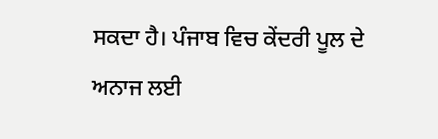ਸਕਦਾ ਹੈ। ਪੰਜਾਬ ਵਿਚ ਕੇਂਦਰੀ ਪੂਲ ਦੇ ਅਨਾਜ ਲਈ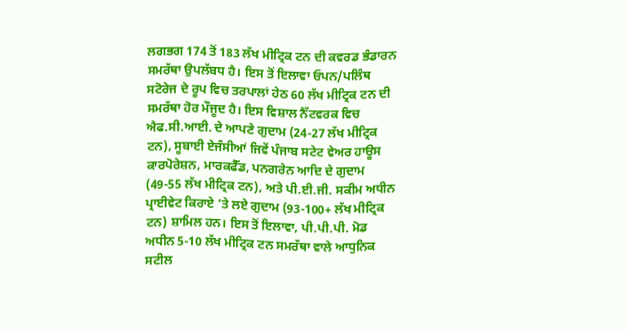ਲਗਭਗ 174 ਤੋਂ 183 ਲੱਖ ਮੀਟ੍ਰਿਕ ਟਨ ਦੀ ਕਵਰਡ ਭੰਡਾਰਨ ਸਮਰੱਥਾ ਉਪਲੱਬਧ ਹੈ। ਇਸ ਤੋਂ ਇਲਾਵਾ ਓਪਨ/ਪਲਿੰਥ ਸਟੋਰੇਜ ਦੇ ਰੂਪ ਵਿਚ ਤਰਪਾਲਾਂ ਹੇਠ 60 ਲੱਖ ਮੀਟ੍ਰਿਕ ਟਨ ਦੀ ਸਮਰੱਥਾ ਹੋਰ ਮੌਜੂਦ ਹੈ। ਇਸ ਵਿਸ਼ਾਲ ਨੈੱਟਵਰਕ ਵਿਚ ਐਫ.ਸੀ.ਆਈ. ਦੇ ਆਪਣੇ ਗੁਦਾਮ (24-27 ਲੱਖ ਮੀਟ੍ਰਿਕ ਟਨ), ਸੂਬਾਈ ਏਜੰਸੀਆਂ ਜਿਵੇਂ ਪੰਜਾਬ ਸਟੇਟ ਵੇਅਰ ਹਾਊਸ ਕਾਰਪੋਰੇਸ਼ਨ, ਮਾਰਕਫੈੱਡ, ਪਨਗਰੇਨ ਆਦਿ ਦੇ ਗੁਦਾਮ (49-55 ਲੱਖ ਮੀਟ੍ਰਿਕ ਟਨ), ਅਤੇ ਪੀ.ਈ.ਜੀ. ਸਕੀਮ ਅਧੀਨ ਪ੍ਰਾਈਵੇਟ ਕਿਰਾਏ ’ਤੇ ਲਏ ਗੁਦਾਮ (93-100+ ਲੱਖ ਮੀਟ੍ਰਿਕ ਟਨ) ਸ਼ਾਮਿਲ ਹਨ। ਇਸ ਤੋਂ ਇਲਾਵਾ, ਪੀ.ਪੀ.ਪੀ. ਮੋਡ ਅਧੀਨ 5-10 ਲੱਖ ਮੀਟ੍ਰਿਕ ਟਨ ਸਮਰੱਥਾ ਵਾਲੇ ਆਧੁਨਿਕ ਸਟੀਲ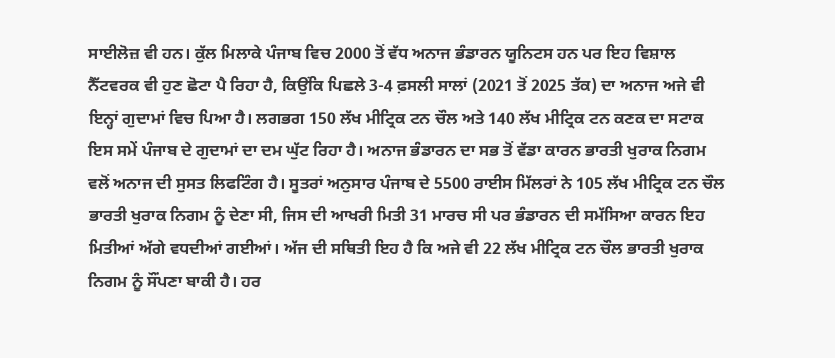ਸਾਈਲੋਜ਼ ਵੀ ਹਨ। ਕੁੱਲ ਮਿਲਾਕੇ ਪੰਜਾਬ ਵਿਚ 2000 ਤੋਂ ਵੱਧ ਅਨਾਜ ਭੰਡਾਰਨ ਯੂਨਿਟਸ ਹਨ ਪਰ ਇਹ ਵਿਸ਼ਾਲ ਨੈੱਟਵਰਕ ਵੀ ਹੁਣ ਛੋਟਾ ਪੈ ਰਿਹਾ ਹੈ, ਕਿਉਂਕਿ ਪਿਛਲੇ 3-4 ਫ਼ਸਲੀ ਸਾਲਾਂ (2021 ਤੋਂ 2025 ਤੱਕ) ਦਾ ਅਨਾਜ ਅਜੇ ਵੀ ਇਨ੍ਹਾਂ ਗੁਦਾਮਾਂ ਵਿਚ ਪਿਆ ਹੈ। ਲਗਭਗ 150 ਲੱਖ ਮੀਟ੍ਰਿਕ ਟਨ ਚੌਲ ਅਤੇ 140 ਲੱਖ ਮੀਟ੍ਰਿਕ ਟਨ ਕਣਕ ਦਾ ਸਟਾਕ ਇਸ ਸਮੇਂ ਪੰਜਾਬ ਦੇ ਗੁਦਾਮਾਂ ਦਾ ਦਮ ਘੁੱਟ ਰਿਹਾ ਹੈ। ਅਨਾਜ ਭੰਡਾਰਨ ਦਾ ਸਭ ਤੋਂ ਵੱਡਾ ਕਾਰਨ ਭਾਰਤੀ ਖੁਰਾਕ ਨਿਗਮ ਵਲੋਂ ਅਨਾਜ ਦੀ ਸੁਸਤ ਲਿਫਟਿੰਗ ਹੈ। ਸੂਤਰਾਂ ਅਨੁਸਾਰ ਪੰਜਾਬ ਦੇ 5500 ਰਾਈਸ ਮਿੱਲਰਾਂ ਨੇ 105 ਲੱਖ ਮੀਟ੍ਰਿਕ ਟਨ ਚੌਲ ਭਾਰਤੀ ਖੁਰਾਕ ਨਿਗਮ ਨੂੰ ਦੇਣਾ ਸੀ, ਜਿਸ ਦੀ ਆਖਰੀ ਮਿਤੀ 31 ਮਾਰਚ ਸੀ ਪਰ ਭੰਡਾਰਨ ਦੀ ਸਮੱਸਿਆ ਕਾਰਨ ਇਹ ਮਿਤੀਆਂ ਅੱਗੇ ਵਧਦੀਆਂ ਗਈਆਂ। ਅੱਜ ਦੀ ਸਥਿਤੀ ਇਹ ਹੈ ਕਿ ਅਜੇ ਵੀ 22 ਲੱਖ ਮੀਟ੍ਰਿਕ ਟਨ ਚੌਲ ਭਾਰਤੀ ਖੁਰਾਕ ਨਿਗਮ ਨੂੰ ਸੌਂਪਣਾ ਬਾਕੀ ਹੈ। ਹਰ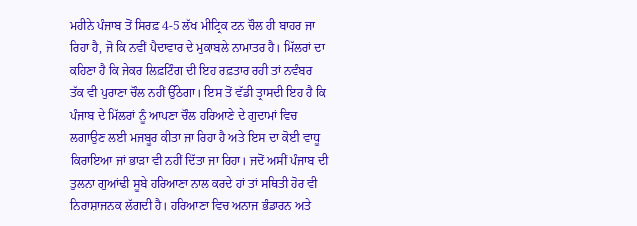ਮਹੀਨੇ ਪੰਜਾਬ ਤੋਂ ਸਿਰਫ਼ 4-5 ਲੱਖ ਮੀਟ੍ਰਿਕ ਟਨ ਚੌਲ ਹੀ ਬਾਹਰ ਜਾ ਰਿਹਾ ਹੈ, ਜੋ ਕਿ ਨਵੀਂ ਪੈਦਾਵਾਰ ਦੇ ਮੁਕਾਬਲੇ ਨਾਮਾਤਰ ਹੈ। ਮਿੱਲਰਾਂ ਦਾ ਕਹਿਣਾ ਹੈ ਕਿ ਜੇਕਰ ਲਿਫ਼ਟਿੰਗ ਦੀ ਇਹ ਰਫ਼ਤਾਰ ਰਹੀ ਤਾਂ ਨਵੰਬਰ ਤੱਕ ਵੀ ਪੁਰਾਣਾ ਚੌਲ ਨਹੀਂ ਉੱਠੇਗਾ। ਇਸ ਤੋਂ ਵੱਡੀ ਤ੍ਰਾਸਦੀ ਇਹ ਹੈ ਕਿ ਪੰਜਾਬ ਦੇ ਮਿੱਲਰਾਂ ਨੂੰ ਆਪਣਾ ਚੌਲ ਹਰਿਆਣੇ ਦੇ ਗੁਦਾਮਾਂ ਵਿਚ ਲਗਾਉਣ ਲਈ ਮਜਬੂਰ ਕੀਤਾ ਜਾ ਰਿਹਾ ਹੈ ਅਤੇ ਇਸ ਦਾ ਕੋਈ ਵਾਧੂ ਕਿਰਾਇਆ ਜਾਂ ਭਾੜਾ ਵੀ ਨਹੀਂ ਦਿੱਤਾ ਜਾ ਰਿਹਾ। ਜਦੋਂ ਅਸੀਂ ਪੰਜਾਬ ਦੀ ਤੁਲਨਾ ਗੁਆਂਢੀ ਸੂਬੇ ਹਰਿਆਣਾ ਨਾਲ ਕਰਦੇ ਹਾਂ ਤਾਂ ਸਥਿਤੀ ਹੋਰ ਵੀ ਨਿਰਾਸ਼ਾਜਨਕ ਲੱਗਦੀ ਹੈ। ਹਰਿਆਣਾ ਵਿਚ ਅਨਾਜ ਭੰਡਾਰਨ ਅਤੇ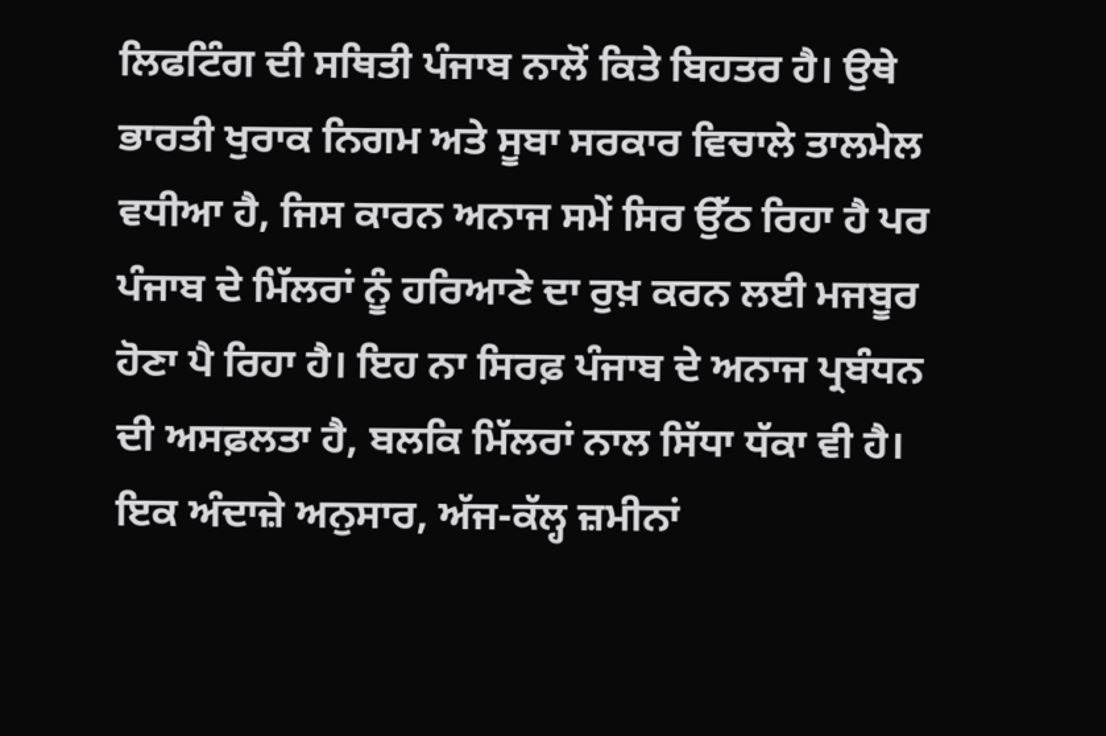ਲਿਫਟਿੰਗ ਦੀ ਸਥਿਤੀ ਪੰਜਾਬ ਨਾਲੋਂ ਕਿਤੇ ਬਿਹਤਰ ਹੈ। ਉਥੇ ਭਾਰਤੀ ਖੁਰਾਕ ਨਿਗਮ ਅਤੇ ਸੂਬਾ ਸਰਕਾਰ ਵਿਚਾਲੇ ਤਾਲਮੇਲ ਵਧੀਆ ਹੈ, ਜਿਸ ਕਾਰਨ ਅਨਾਜ ਸਮੇਂ ਸਿਰ ਉੱਠ ਰਿਹਾ ਹੈ ਪਰ ਪੰਜਾਬ ਦੇ ਮਿੱਲਰਾਂ ਨੂੰ ਹਰਿਆਣੇ ਦਾ ਰੁਖ਼ ਕਰਨ ਲਈ ਮਜਬੂਰ ਹੋਣਾ ਪੈ ਰਿਹਾ ਹੈ। ਇਹ ਨਾ ਸਿਰਫ਼ ਪੰਜਾਬ ਦੇ ਅਨਾਜ ਪ੍ਰਬੰਧਨ ਦੀ ਅਸਫ਼ਲਤਾ ਹੈ, ਬਲਕਿ ਮਿੱਲਰਾਂ ਨਾਲ ਸਿੱਧਾ ਧੱਕਾ ਵੀ ਹੈ। ਇਕ ਅੰਦਾਜ਼ੇ ਅਨੁਸਾਰ, ਅੱਜ-ਕੱਲ੍ਹ ਜ਼ਮੀਨਾਂ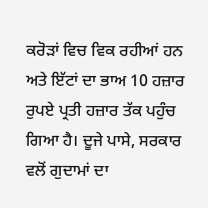ਕਰੋੜਾਂ ਵਿਚ ਵਿਕ ਰਹੀਆਂ ਹਨ ਅਤੇ ਇੱਟਾਂ ਦਾ ਭਾਅ 10 ਹਜ਼ਾਰ ਰੁਪਏ ਪ੍ਰਤੀ ਹਜ਼ਾਰ ਤੱਕ ਪਹੁੰਚ ਗਿਆ ਹੈ। ਦੂਜੇ ਪਾਸੇ, ਸਰਕਾਰ ਵਲੋਂ ਗੁਦਾਮਾਂ ਦਾ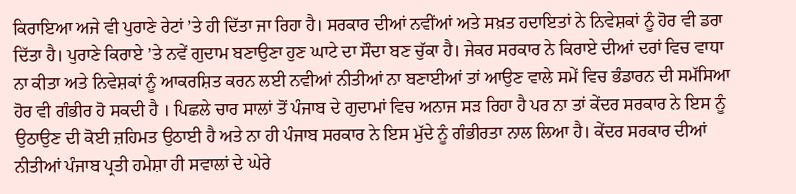ਕਿਰਾਇਆ ਅਜੇ ਵੀ ਪੁਰਾਣੇ ਰੇਟਾਂ ’ਤੇ ਹੀ ਦਿੱਤਾ ਜਾ ਰਿਹਾ ਹੈ। ਸਰਕਾਰ ਦੀਆਂ ਨਵੀਂਆਂ ਅਤੇ ਸਖ਼ਤ ਹਦਾਇਤਾਂ ਨੇ ਨਿਵੇਸ਼ਕਾਂ ਨੂੰ ਹੋਰ ਵੀ ਡਰਾ ਦਿੱਤਾ ਹੈ। ਪੁਰਾਣੇ ਕਿਰਾਏ ’ਤੇ ਨਵੇਂ ਗੁਦਾਮ ਬਣਾਉਣਾ ਹੁਣ ਘਾਟੇ ਦਾ ਸੌਦਾ ਬਣ ਚੁੱਕਾ ਹੈ। ਜੇਕਰ ਸਰਕਾਰ ਨੇ ਕਿਰਾਏ ਦੀਆਂ ਦਰਾਂ ਵਿਚ ਵਾਧਾ ਨਾ ਕੀਤਾ ਅਤੇ ਨਿਵੇਸ਼ਕਾਂ ਨੂੰ ਆਕਰਸ਼ਿਤ ਕਰਨ ਲਈ ਨਵੀਆਂ ਨੀਤੀਆਂ ਨਾ ਬਣਾਈਆਂ ਤਾਂ ਆਉਣ ਵਾਲੇ ਸਮੇਂ ਵਿਚ ਭੰਡਾਰਨ ਦੀ ਸਮੱਸਿਆ ਹੋਰ ਵੀ ਗੰਭੀਰ ਹੋ ਸਕਦੀ ਹੈ । ਪਿਛਲੇ ਚਾਰ ਸਾਲਾਂ ਤੋਂ ਪੰਜਾਬ ਦੇ ਗੁਦਾਮਾਂ ਵਿਚ ਅਨਾਜ ਸੜ ਰਿਹਾ ਹੈ ਪਰ ਨਾ ਤਾਂ ਕੇਂਦਰ ਸਰਕਾਰ ਨੇ ਇਸ ਨੂੰ ਉਠਾਉਣ ਦੀ ਕੋਈ ਜ਼ਹਿਮਤ ਉਠਾਈ ਹੈ ਅਤੇ ਨਾ ਹੀ ਪੰਜਾਬ ਸਰਕਾਰ ਨੇ ਇਸ ਮੁੱਦੇ ਨੂੰ ਗੰਭੀਰਤਾ ਨਾਲ ਲਿਆ ਹੈ। ਕੇਂਦਰ ਸਰਕਾਰ ਦੀਆਂ ਨੀਤੀਆਂ ਪੰਜਾਬ ਪ੍ਰਤੀ ਹਮੇਸ਼ਾ ਹੀ ਸਵਾਲਾਂ ਦੇ ਘੇਰੇ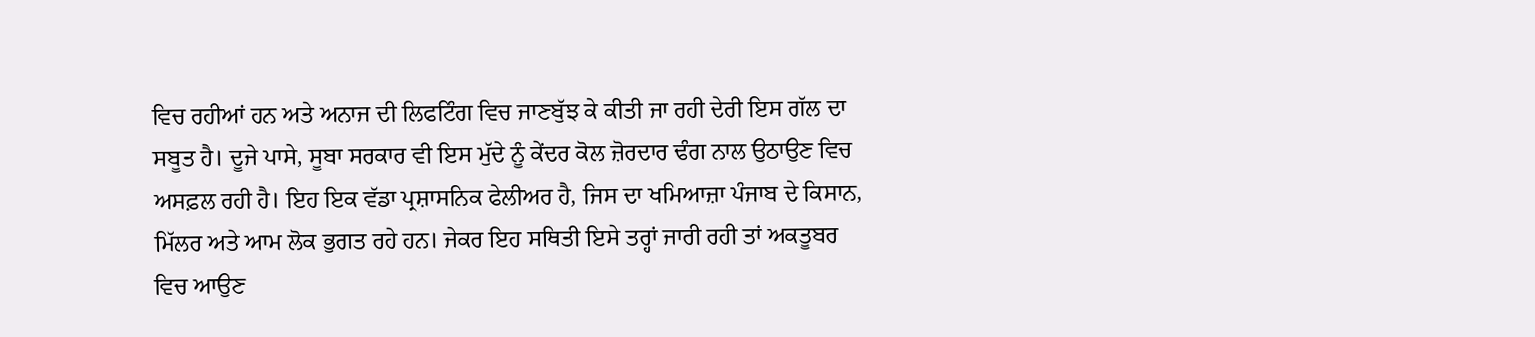ਵਿਚ ਰਹੀਆਂ ਹਨ ਅਤੇ ਅਨਾਜ ਦੀ ਲਿਫਟਿੰਗ ਵਿਚ ਜਾਣਬੁੱਝ ਕੇ ਕੀਤੀ ਜਾ ਰਹੀ ਦੇਰੀ ਇਸ ਗੱਲ ਦਾ ਸਬੂਤ ਹੈ। ਦੂਜੇ ਪਾਸੇ, ਸੂਬਾ ਸਰਕਾਰ ਵੀ ਇਸ ਮੁੱਦੇ ਨੂੰ ਕੇਂਦਰ ਕੋਲ ਜ਼ੋਰਦਾਰ ਢੰਗ ਨਾਲ ਉਠਾਉਣ ਵਿਚ ਅਸਫ਼ਲ ਰਹੀ ਹੈ। ਇਹ ਇਕ ਵੱਡਾ ਪ੍ਰਸ਼ਾਸਨਿਕ ਫੇਲੀਅਰ ਹੈ, ਜਿਸ ਦਾ ਖਮਿਆਜ਼ਾ ਪੰਜਾਬ ਦੇ ਕਿਸਾਨ, ਮਿੱਲਰ ਅਤੇ ਆਮ ਲੋਕ ਭੁਗਤ ਰਹੇ ਹਨ। ਜੇਕਰ ਇਹ ਸਥਿਤੀ ਇਸੇ ਤਰ੍ਹਾਂ ਜਾਰੀ ਰਹੀ ਤਾਂ ਅਕਤੂਬਰ ਵਿਚ ਆਉਣ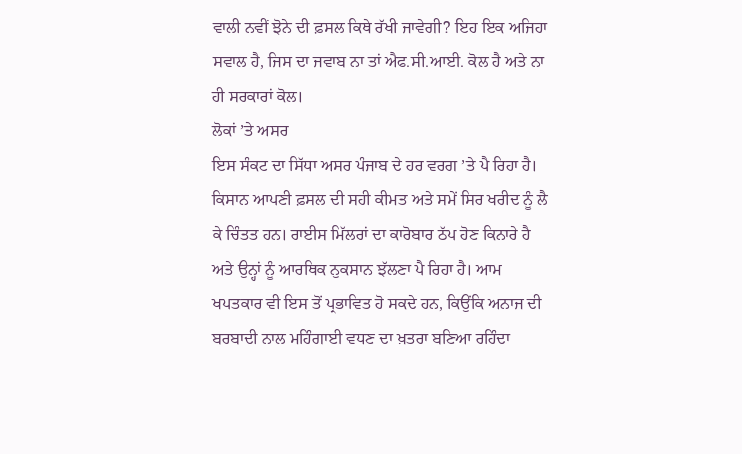ਵਾਲੀ ਨਵੀਂ ਝੋਨੇ ਦੀ ਫ਼ਸਲ ਕਿਥੇ ਰੱਖੀ ਜਾਵੇਗੀ? ਇਹ ਇਕ ਅਜਿਹਾ ਸਵਾਲ ਹੈ, ਜਿਸ ਦਾ ਜਵਾਬ ਨਾ ਤਾਂ ਐਫ.ਸੀ.ਆਈ. ਕੋਲ ਹੈ ਅਤੇ ਨਾ ਹੀ ਸਰਕਾਰਾਂ ਕੋਲ।
ਲੋਕਾਂ ’ਤੇ ਅਸਰ
ਇਸ ਸੰਕਟ ਦਾ ਸਿੱਧਾ ਅਸਰ ਪੰਜਾਬ ਦੇ ਹਰ ਵਰਗ ’ਤੇ ਪੈ ਰਿਹਾ ਹੈ। ਕਿਸਾਨ ਆਪਣੀ ਫ਼ਸਲ ਦੀ ਸਹੀ ਕੀਮਤ ਅਤੇ ਸਮੇਂ ਸਿਰ ਖਰੀਦ ਨੂੰ ਲੈ ਕੇ ਚਿੰਤਤ ਹਨ। ਰਾਈਸ ਮਿੱਲਰਾਂ ਦਾ ਕਾਰੋਬਾਰ ਠੱਪ ਹੋਣ ਕਿਨਾਰੇ ਹੈ ਅਤੇ ਉਨ੍ਹਾਂ ਨੂੰ ਆਰਥਿਕ ਨੁਕਸਾਨ ਝੱਲਣਾ ਪੈ ਰਿਹਾ ਹੈ। ਆਮ ਖਪਤਕਾਰ ਵੀ ਇਸ ਤੋਂ ਪ੍ਰਭਾਵਿਤ ਹੋ ਸਕਦੇ ਹਨ, ਕਿਉਂਕਿ ਅਨਾਜ ਦੀ ਬਰਬਾਦੀ ਨਾਲ ਮਹਿੰਗਾਈ ਵਧਣ ਦਾ ਖ਼ਤਰਾ ਬਣਿਆ ਰਹਿੰਦਾ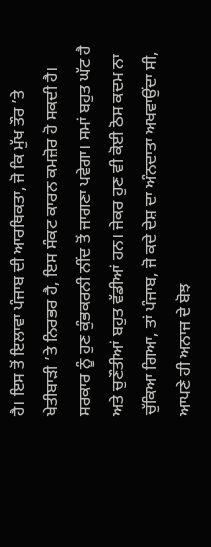ਹੈ। ਇਸ ਤੋਂ ਇਲਾਵਾ ਪੰਜਾਬ ਦੀ ਆਰਥਿਕਤਾ, ਜੋ ਕਿ ਮੁੱਖ ਤੌਰ ’ਤੇ ਖੇਤੀਬਾੜੀ ’ਤੇ ਨਿਰਭਰ ਹੈ, ਇਸ ਸੰਕਟ ਕਾਰਨ ਕਮਜ਼ੋਰ ਹੋ ਸਕਦੀ ਹੈ। ਸਰਕਾਰ ਨੂੰ ਹੁਣ ਕੁੰਭਕਰਨੀ ਨੀਂਦ ਤੋਂ ਜਾਗਣਾ ਪਵੇਗਾ। ਸਮਾਂ ਬਹੁਤ ਘੱਟ ਹੈ ਅਤੇ ਚੁਣੌਤੀਆਂ ਬਹੁਤ ਵੱਡੀਆਂ ਹਨ। ਜੇਕਰ ਹੁਣ ਵੀ ਕੋਈ ਠੋਸ ਕਦਮ ਨਾ ਚੁੱਕਿਆ ਗਿਆ, ਤਾਂ ਪੰਜਾਬ, ਜੋ ਕਦੇ ਦੇਸ਼ ਦਾ ਅੰਨਦਾਤਾ ਅਖਵਾਉਂਦਾ ਸੀ, ਆਪਣੇ ਹੀ ਅਨਾਜ ਦੇ ਬੋਝ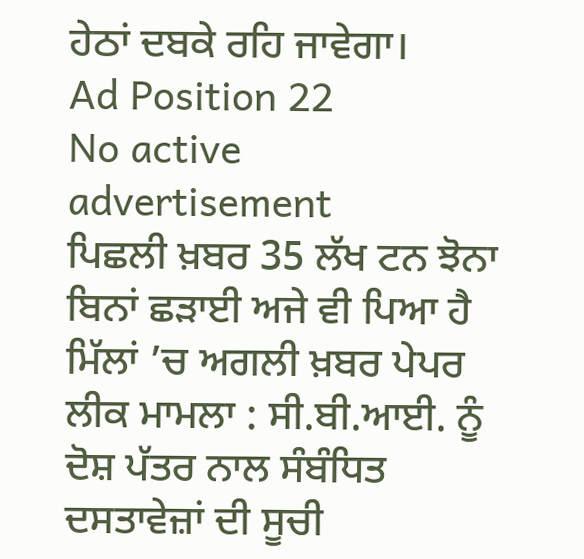ਹੇਠਾਂ ਦਬਕੇ ਰਹਿ ਜਾਵੇਗਾ।
Ad Position 22
No active advertisement
ਪਿਛਲੀ ਖ਼ਬਰ 35 ਲੱਖ ਟਨ ਝੋਨਾ ਬਿਨਾਂ ਛੜਾਈ ਅਜੇ ਵੀ ਪਿਆ ਹੈ ਮਿੱਲਾਂ ’ਚ ਅਗਲੀ ਖ਼ਬਰ ਪੇਪਰ ਲੀਕ ਮਾਮਲਾ : ਸੀ.ਬੀ.ਆਈ. ਨੂੰ ਦੋਸ਼ ਪੱਤਰ ਨਾਲ ਸੰਬੰਧਿਤ ਦਸਤਾਵੇਜ਼ਾਂ ਦੀ ਸੂਚੀ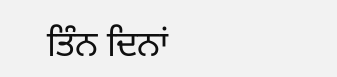ਤਿੰਨ ਦਿਨਾਂ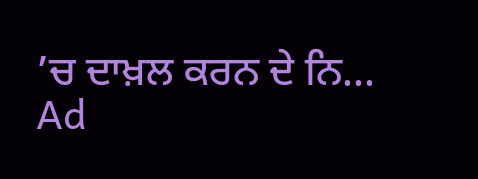’ਚ ਦਾਖ਼ਲ ਕਰਨ ਦੇ ਨਿ...
Ad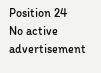Position 24
No active advertisement